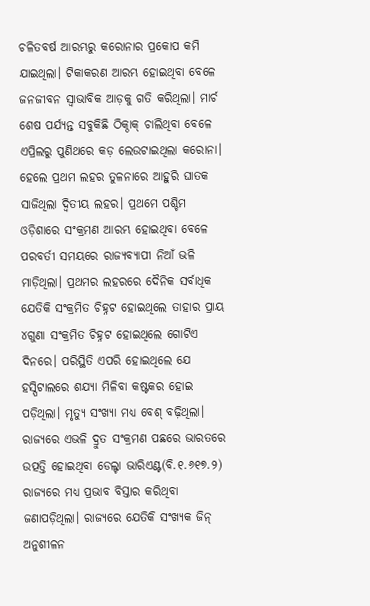ଚଳିତବର୍ଷ ଆରମ୍ଭରୁ କରୋନାର ପ୍ରକୋପ କମି ଯାଇଥିଲା। ଟିକାକରଣ ଆରମ୍ଭ ହୋଇଥିବା ବେଳେ ଜନଜୀବନ ସ୍ବାଭାବିକ ଆଡ଼କୁ ଗତି କରିଥିଲା। ମାର୍ଚ ଶେଷ ପର୍ଯ୍ୟନ୍ତ ସବୁକିଛି ଠିକ୍ଠାକ୍ ଚାଲିଥିବା ବେଳେ ଏପ୍ରିଲରୁ ପୁଣିଥରେ କଡ଼ ଲେଉଟାଇଥିଲା କରୋନା। ହେଲେ ପ୍ରଥମ ଲହର ତୁଳନାରେ ଆହୁରି ଘାତକ ସାଜିଥିଲା ଦ୍ବିତୀୟ ଲହର। ପ୍ରଥମେ ପଶ୍ଚିମ ଓଡ଼ିଶାରେ ସଂକ୍ରମଣ ଆରମ୍ଭ ହୋଇଥିବା ବେଳେ ପରବର୍ତୀ ସମୟରେ ରାଜ୍ୟବ୍ୟାପୀ ନିଆଁ ଭଳି ମାଡ଼ିଥିଲା। ପ୍ରଥମର ଲହରରେ ଦୈନିକ ସର୍ବାଧିକ ଯେତିକି ସଂକ୍ରମିତ ଚିହ୍ନଟ ହୋଇଥିଲେ ତାହାର ପ୍ରାୟ ୪ଗୁଣା ସଂକ୍ରମିତ ଚିହ୍ନଟ ହୋଇଥିଲେ ଗୋଟିଏ ଦିନରେ। ପରିସ୍ଥିତି ଏପରି ହୋଇଥିଲେ ଯେ ହସ୍ପିଟାଲରେ ଶଯ୍ୟା ମିଳିବା କଷ୍ଟକର ହୋଇ ପଡ଼ିଥିଲା। ମୃତ୍ୟୁ ସଂଖ୍ୟା ମଧ୍ୟ ବେଶ୍ ବଢ଼ିଥିଲା। ରାଜ୍ୟରେ ଏଭଳି ଦ୍ରୁତ ସଂକ୍ରମଣ ପଛରେ ଭାରତରେ ଉତ୍ପତ୍ତି ହୋଇଥିବା ଡେଲ୍ଟା ଭାରିଏଣ୍ଟ(ବି.୧.୬୧୭.୨) ରାଜ୍ୟରେ ମଧ୍ୟ ପ୍ରଭାବ ବିସ୍ତାର କରିଥିବା ଜଣାପଡ଼ିଥିଲା। ରାଜ୍ୟରେ ଯେତିକି ସଂଖ୍ୟକ ଜିନ୍ ଅନୁଶୀଳନ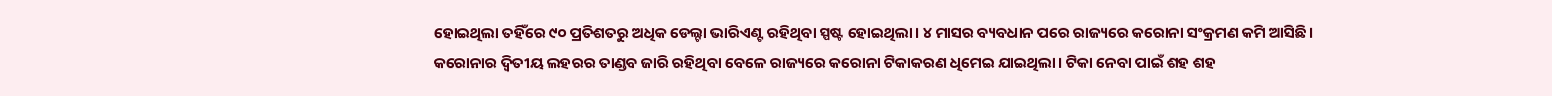ହୋଇଥିଲା ତହିଁରେ ୯୦ ପ୍ରତିଶତରୁ ଅଧିକ ଡେଲ୍ଟା ଭାରିଏଣ୍ଟ ରହିଥିବା ସ୍ପଷ୍ଟ ହୋଇଥିଲା। ୪ ମାସର ବ୍ୟବଧାନ ପରେ ରାଜ୍ୟରେ କରୋନା ସଂକ୍ରମଣ କମି ଆସିଛି।
କରୋନାର ଦ୍ବିତୀୟ ଲହରର ତାଣ୍ଡବ ଜାରି ରହିଥିବା ବେଳେ ରାଜ୍ୟରେ କରୋନା ଟିକାକରଣ ଧିମେଇ ଯାଇଥିଲା। ଟିକା ନେବା ପାଇଁ ଶହ ଶହ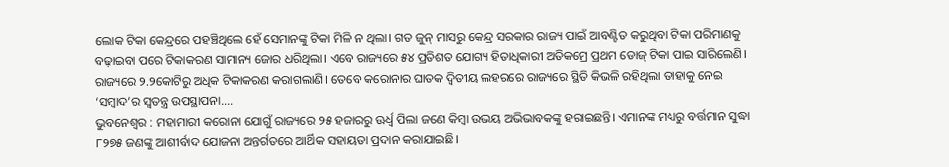ଲୋକ ଟିକା କେନ୍ଦ୍ରରେ ପହଞ୍ଚିଥିଲେ ହେଁ ସେମାନଙ୍କୁ ଟିକା ମିଳି ନ ଥିଲା। ଗତ ଜୁନ୍ ମାସରୁ କେନ୍ଦ୍ର ସରକାର ରାଜ୍ୟ ପାଇଁ ଆବଣ୍ଟିତ କରୁଥିବା ଟିକା ପରିମାଣକୁ ବଢ଼ାଇବା ପରେ ଟିକାକରଣ ସାମାନ୍ୟ ଜୋର ଧରିଥିଲା। ଏବେ ରାଜ୍ୟରେ ୫୪ ପ୍ରତିଶତ ଯୋଗ୍ୟ ହିତାଧିକାରୀ ଅତିକମ୍ରେ ପ୍ରଥମ ଡୋଜ୍ ଟିକା ପାଇ ସାରିଲେଣି। ରାଜ୍ୟରେ ୨.୨କୋଟିରୁ ଅଧିକ ଟିକାକରଣ କରାଗଲାଣି। ତେବେ କରୋନାର ଘାତକ ଦ୍ବିତୀୟ ଲହରରେ ରାଜ୍ୟରେ ସ୍ଥିତି କିଭଳି ରହିଥିଲା ତାହାକୁ ନେଇ ‘ସମ୍ବାଦ’ର ସ୍ବତନ୍ତ୍ର ଉପସ୍ଥାପନା....
ଭୁବନେଶ୍ବର : ମହାମାରୀ କରୋନା ଯୋଗୁଁ ରାଜ୍ୟରେ ୨୫ ହଜାରରୁ ଊର୍ଧ୍ବ ପିଲା ଜଣେ କିମ୍ବା ଉଭୟ ଅଭିଭାବକଙ୍କୁ ହରାଇଛନ୍ତି। ଏମାନଙ୍କ ମଧ୍ୟରୁ ବର୍ତ୍ତମାନ ସୁଦ୍ଧା ୮୨୭୫ ଜଣଙ୍କୁ ଆଶୀର୍ବାଦ ଯୋଜନା ଅନ୍ତର୍ଗତରେ ଆର୍ଥିକ ସହାୟତା ପ୍ରଦାନ କରାଯାଇଛି।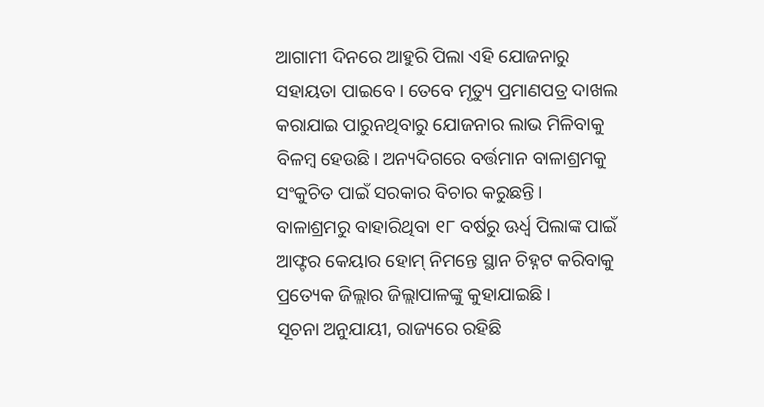ଆଗାମୀ ଦିନରେ ଆହୁରି ପିଲା ଏହି ଯୋଜନାରୁ ସହାୟତା ପାଇବେ। ତେବେ ମୃତ୍ୟୁ ପ୍ରମାଣପତ୍ର ଦାଖଲ କରାଯାଇ ପାରୁନଥିବାରୁ ଯୋଜନାର ଲାଭ ମିଳିବାକୁ ବିଳମ୍ବ ହେଉଛି। ଅନ୍ୟଦିଗରେ ବର୍ତ୍ତମାନ ବାଳାଶ୍ରମକୁ ସଂକୁଚିତ ପାଇଁ ସରକାର ବିଚାର କରୁଛନ୍ତି। ବାଳାଶ୍ରମରୁ ବାହାରିଥିବା ୧୮ ବର୍ଷରୁ ଊର୍ଧ୍ବ ପିଲାଙ୍କ ପାଇଁ ଆଫ୍ଟର କେୟାର ହୋମ୍ ନିମନ୍ତେ ସ୍ଥାନ ଚିହ୍ନଟ କରିବାକୁ ପ୍ରତ୍ୟେକ ଜିଲ୍ଲାର ଜିଲ୍ଲାପାଳଙ୍କୁ କୁହାଯାଇଛି।
ସୂଚନା ଅନୁଯାୟୀ, ରାଜ୍ୟରେ ରହିଛି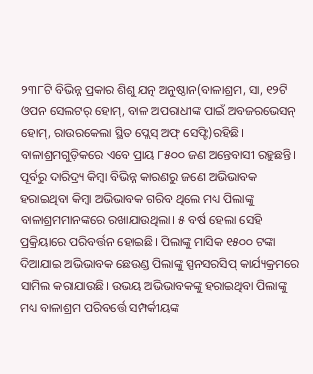୨୩୮ଟି ବିଭିନ୍ନ ପ୍ରକାର ଶିଶୁ ଯତ୍ନ ଅନୁଷ୍ଠାନ(ବାଳାଶ୍ରମ, ସା, ୧୨ଟି ଓପନ ସେଲଟର୍ ହୋମ୍, ବାଳ ଅପରାଧୀଙ୍କ ପାଇଁ ଅବଜରଭେସନ୍ ହୋମ୍, ରାଉରକେଲା ସ୍ଥିତ ପ୍ଲେସ୍ ଅଫ୍ ସେଫ୍ଟି)ରହିଛି। ବାଳାଶ୍ରମଗୁଡ଼ିକରେ ଏବେ ପ୍ରାୟ ୮୫୦୦ ଜଣ ଅନ୍ତେବାସୀ ରହୁଛନ୍ତି। ପୂର୍ବରୁ ଦାରିଦ୍ର୍ୟ କିମ୍ବା ବିଭିନ୍ନ କାରଣରୁ ଜଣେ ଅଭିଭାବକ ହରାଇଥିବା କିମ୍ବା ଅଭିଭାବକ ଗରିବ ଥିଲେ ମଧ୍ୟ ପିଲାଙ୍କୁ ବାଳାଶ୍ରମମାନଙ୍କରେ ରଖାଯାଉଥିଲା। ୫ ବର୍ଷ ହେଲା ସେହି ପ୍ରକ୍ରିୟାରେ ପରିବର୍ତ୍ତନ ହୋଇଛି। ପିଲାଙ୍କୁ ମାସିକ ୧୫୦୦ ଟଙ୍କା ଦିଆଯାଇ ଅଭିଭାବକ ଛେଉଣ୍ଡ ପିଲାଙ୍କୁ ସ୍ପନସରସିପ୍ କାର୍ଯ୍ୟକ୍ରମରେ ସାମିଲ କରାଯାଉଛି। ଉଭୟ ଅଭିଭାବକଙ୍କୁ ହରାଇଥିବା ପିଲାଙ୍କୁ ମଧ୍ୟ ବାଳାଶ୍ରମ ପରିବର୍ତ୍ତେ ସମ୍ପର୍କୀୟଙ୍କ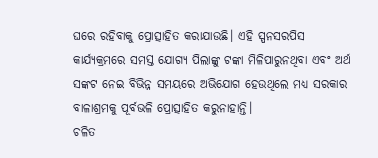ଘରେ ରହିବାକୁ ପ୍ରୋତ୍ସାହିତ କରାଯାଉଛି। ଏହି ସ୍ପନସରପିସ କାର୍ଯ୍ୟକ୍ରମରେ ସମସ୍ତ ଯୋଗ୍ୟ ପିଲାଙ୍କୁ ଟଙ୍କା ମିଳିପାରୁନଥିବା ଏବଂ ଅର୍ଥ ସଙ୍କଟ ନେଇ ବିଭିନ୍ନ ସମୟରେ ଅଭିଯୋଗ ହେଉଥିଲେ ମଧ୍ୟ ସରକାର ବାଳାଶ୍ରମକୁ ପୂର୍ବଭଳି ପ୍ରୋତ୍ସାହିତ କରୁନାହାନ୍ତି।
ଚଳିତ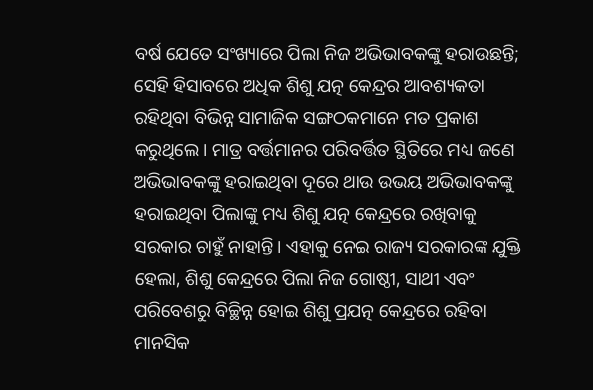ବର୍ଷ ଯେତେ ସଂଖ୍ୟାରେ ପିଲା ନିଜ ଅଭିଭାବକଙ୍କୁ ହରାଉଛନ୍ତି; ସେହି ହିସାବରେ ଅଧିକ ଶିଶୁ ଯତ୍ନ କେନ୍ଦ୍ରର ଆବଶ୍ୟକତା ରହିଥିବା ବିଭିନ୍ନ ସାମାଜିକ ସଙ୍ଗଠକମାନେ ମତ ପ୍ରକାଶ କରୁଥିଲେ। ମାତ୍ର ବର୍ତ୍ତମାନର ପରିବର୍ତ୍ତିତ ସ୍ଥିତିରେ ମଧ୍ୟ ଜଣେ ଅଭିଭାବକଙ୍କୁ ହରାଇଥିବା ଦୂରେ ଥାଉ ଉଭୟ ଅଭିଭାବକଙ୍କୁ ହରାଇଥିବା ପିଲାଙ୍କୁ ମଧ୍ୟ ଶିଶୁ ଯତ୍ନ କେନ୍ଦ୍ରରେ ରଖିବାକୁ ସରକାର ଚାହୁଁ ନାହାନ୍ତି। ଏହାକୁ ନେଇ ରାଜ୍ୟ ସରକାରଙ୍କ ଯୁକ୍ତି ହେଲା, ଶିଶୁ କେନ୍ଦ୍ରରେ ପିଲା ନିଜ ଗୋଷ୍ଠୀ, ସାଥୀ ଏବଂ ପରିବେଶରୁ ବିଚ୍ଛିନ୍ନ ହୋଇ ଶିଶୁ ପ୍ରଯତ୍ନ କେନ୍ଦ୍ରରେ ରହିବା ମାନସିକ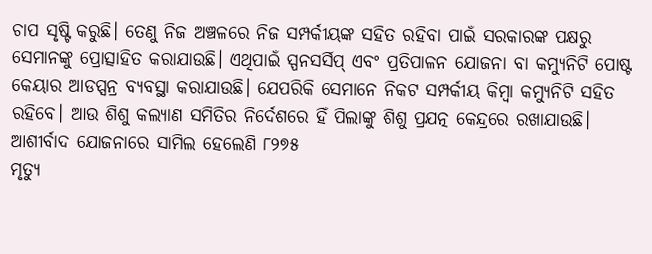ଚାପ ସୃଷ୍ଟି କରୁଛି। ତେଣୁ ନିଜ ଅଞ୍ଚଳରେ ନିଜ ସମ୍ପର୍କୀୟଙ୍କ ସହିତ ରହିବା ପାଇଁ ସରକାରଙ୍କ ପକ୍ଷରୁ ସେମାନଙ୍କୁ ପ୍ରୋତ୍ସାହିତ କରାଯାଉଛି। ଏଥିପାଇଁ ସ୍ପନସର୍ସିପ୍ ଏବଂ ପ୍ରତିପାଳନ ଯୋଜନା ବା କମ୍ୟୁନିଟି ପୋଷ୍ଟ କେୟାର ଆଡପ୍ସନ୍ର ବ୍ୟବସ୍ଥା କରାଯାଉଛି। ଯେପରିକି ସେମାନେ ନିକଟ ସମ୍ପର୍କୀୟ କିମ୍ବା କମ୍ୟୁନିଟି ସହିତ ରହିବେ। ଆଉ ଶିଶୁ କଲ୍ୟାଣ ସମିତିର ନିର୍ଦେଶରେ ହିଁ ପିଲାଙ୍କୁ ଶିଶୁ ପ୍ରଯତ୍ନ କେନ୍ଦ୍ରରେ ରଖାଯାଉଛି।
ଆଶୀର୍ବାଦ ଯୋଜନାରେ ସାମିଲ ହେଲେଣି ୮୨୭୫
ମୃତ୍ୟୁ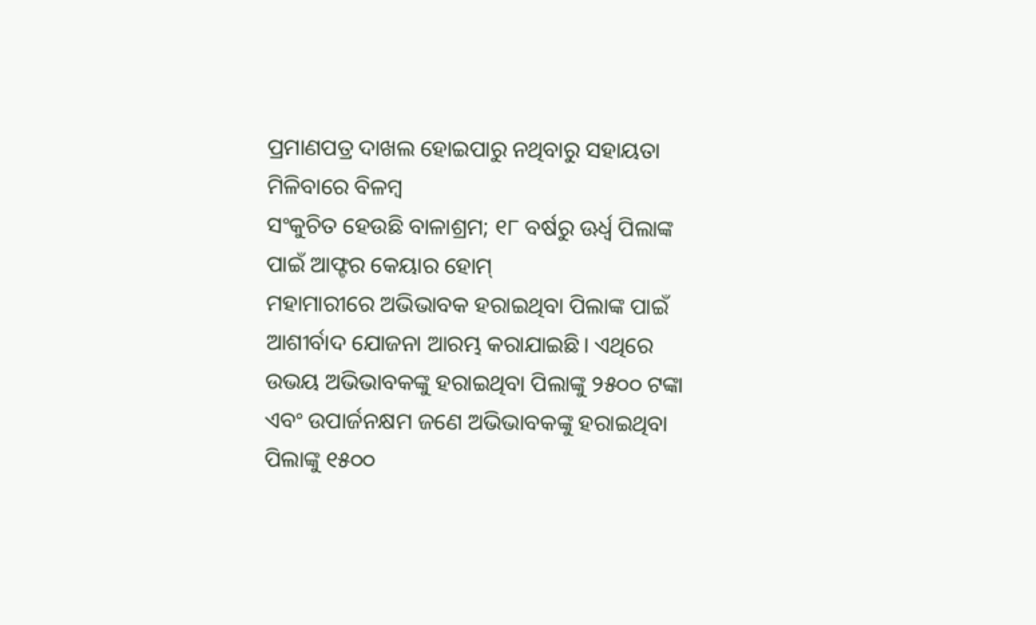ପ୍ରମାଣପତ୍ର ଦାଖଲ ହୋଇପାରୁ ନଥିବାରୁ ସହାୟତା ମିଳିବାରେ ବିଳମ୍ବ
ସଂକୁଚିତ ହେଉଛି ବାଳାଶ୍ରମ; ୧୮ ବର୍ଷରୁ ଊର୍ଧ୍ବ ପିଲାଙ୍କ ପାଇଁ ଆଫ୍ଟର କେୟାର ହୋମ୍
ମହାମାରୀରେ ଅଭିଭାବକ ହରାଇଥିବା ପିଲାଙ୍କ ପାଇଁ ଆଶୀର୍ବାଦ ଯୋଜନା ଆରମ୍ଭ କରାଯାଇଛି। ଏଥିରେ ଉଭୟ ଅଭିଭାବକଙ୍କୁ ହରାଇଥିବା ପିଲାଙ୍କୁ ୨୫୦୦ ଟଙ୍କା ଏବଂ ଉପାର୍ଜନକ୍ଷମ ଜଣେ ଅଭିଭାବକଙ୍କୁ ହରାଇଥିବା ପିଲାଙ୍କୁ ୧୫୦୦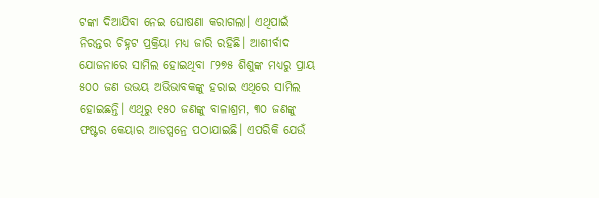ଟଙ୍କା ଦିଆଯିବା ନେଇ ଘୋଷଣା କରାଗଲା। ଏଥିପାଇଁ ନିରନ୍ତର ଚିହ୍ନଟ ପ୍ରକ୍ରିୟା ମଧ୍ୟ ଜାରି ରହିଛି। ଆଶୀର୍ବାଦ ଯୋଜନାରେ ସାମିଲ ହୋଇଥିବା ୮୨୭୫ ଶିଶୁଙ୍କ ମଧ୍ୟରୁ ପ୍ରାୟ ୫୦୦ ଜଣ ଉଭୟ ଅଭିଭାବକଙ୍କୁ ହରାଇ ଏଥିରେ ସାମିଲ ହୋଇଛନ୍ତି। ଏଥିରୁ ୧୫୦ ଜଣଙ୍କୁ ବାଳାଶ୍ରମ, ୩୦ ଜଣଙ୍କୁ ଫଷ୍ଟର କେୟାର ଆଡପ୍ସନ୍ରେ ପଠାଯାଇଛି। ଏପରିକି ଯେଉଁ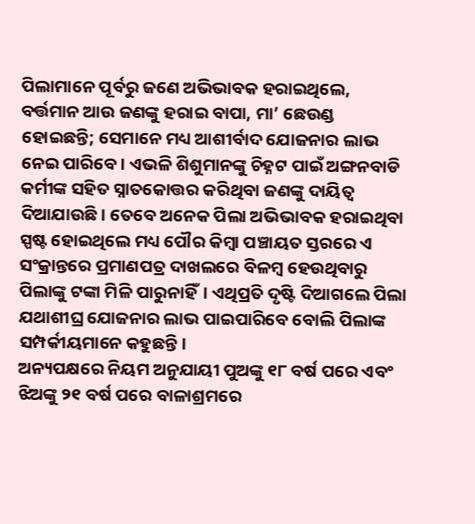ପିଲାମାନେ ପୂର୍ବରୁ ଜଣେ ଅଭିଭାବକ ହରାଇଥିଲେ, ବର୍ତ୍ତମାନ ଆଉ ଜଣଙ୍କୁ ହରାଇ ବାପା, ମା’ ଛେଉଣ୍ଡ ହୋଇଛନ୍ତି; ସେମାନେ ମଧ୍ୟ ଆଶୀର୍ବାଦ ଯୋଜନାର ଲାଭ ନେଇ ପାରିବେ। ଏଭଳି ଶିଶୁମାନଙ୍କୁ ଚିହ୍ନଟ ପାଇଁ ଅଙ୍ଗନବାଡି କର୍ମୀଙ୍କ ସହିତ ସ୍ନାତକୋତ୍ତର କରିଥିବା ଜଣଙ୍କୁ ଦାୟିତ୍ବ ଦିଆଯାଉଛି। ତେବେ ଅନେକ ପିଲା ଅଭିଭାବକ ହରାଇଥିବା ସ୍ପଷ୍ଟ ହୋଇଥିଲେ ମଧ୍ୟ ପୌର କିମ୍ବା ପଞ୍ଚାୟତ ସ୍ତରରେ ଏ ସଂକ୍ରାନ୍ତରେ ପ୍ରମାଣପତ୍ର ଦାଖଲରେ ବିଳମ୍ବ ହେଉଥିବାରୁ ପିଲାଙ୍କୁ ଟଙ୍କା ମିଳି ପାରୁନାହିଁ। ଏଥିପ୍ରତି ଦୃଷ୍ଟି ଦିଆଗଲେ ପିଲା ଯଥାଶୀଘ୍ର ଯୋଜନାର ଲାଭ ପାଇପାରିବେ ବୋଲି ପିଲାଙ୍କ ସମ୍ପର୍କୀୟମାନେ କହୁଛନ୍ତି।
ଅନ୍ୟପକ୍ଷରେ ନିୟମ ଅନୁଯାୟୀ ପୁଅଙ୍କୁ ୧୮ ବର୍ଷ ପରେ ଏବଂ ଝିଅଙ୍କୁ ୨୧ ବର୍ଷ ପରେ ବାଳାଶ୍ରମରେ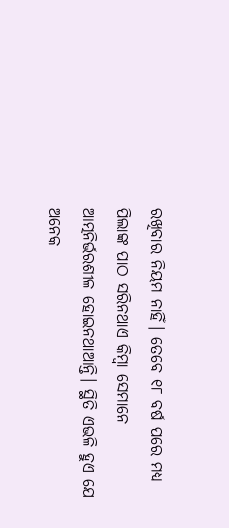ରଖିବାର ନିୟମ ନାହିଁ। ତେବେ ୧୮ ବର୍ଷ ପରେ ମଧ୍ୟ ପିଲାଙ୍କ ପାଠ ସରିନଥାଏ କିମ୍ବା ସେମାନେ ଆତ୍ମନିର୍ଭରଶୀଳ ହୋଇନଥାଆନ୍ତି। ସ୍ଥିତି ଏଭଳି ହୁଏ ଯେ ଅନେକ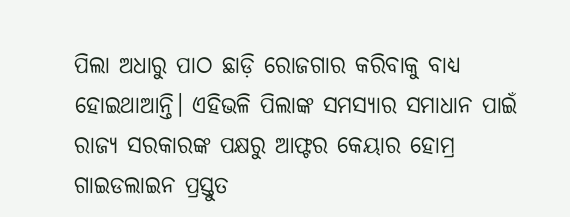ପିଲା ଅଧାରୁ ପାଠ ଛାଡ଼ି ରୋଜଗାର କରିବାକୁ ବାଧ୍ୟ ହୋଇଥାଆନ୍ତି। ଏହିଭଳି ପିଲାଙ୍କ ସମସ୍ୟାର ସମାଧାନ ପାଇଁ ରାଜ୍ୟ ସରକାରଙ୍କ ପକ୍ଷରୁ ଆଫ୍ଟର କେୟାର ହୋମ୍ର ଗାଇଡଲାଇନ ପ୍ରସ୍ତୁତ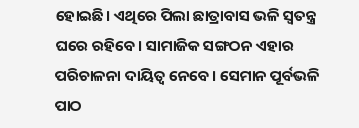ହୋଇଛି। ଏଥିରେ ପିଲା ଛାତ୍ରାବାସ ଭଳି ସ୍ବତନ୍ତ୍ର ଘରେ ରହିବେ। ସାମାଜିକ ସଙ୍ଗଠନ ଏହାର ପରିଚାଳନା ଦାୟିତ୍ବ ନେବେ। ସେମାନ ପୂର୍ବଭଳି ପାଠ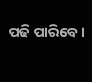ପଢି ପାରିବେ।